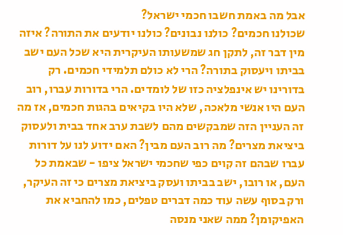אבל מה באמת חשבו חכמי ישראל?
שכולנו חכמים? כולנו נבונים? כולנו יודעים את התורה? איזה מין דבר זה, לתקן חג שמשעותו העיקרית היא שכל העם ישב בביתו ויעסוק בתורה? הרי לא כולם תלמידי חכמים. רק בדורינו יש אינפלציה כזו של לומדים. הרי בדורות עברו, רוב העם היו אנשי מלאכה, שלא היו בקיאים בהגות חכמים, אז מה זה העניין הזה שמבקשים מהם לשבת ערב אחד בבית ולעסוק ביציאת מצרים? מה רוב העם מבין? האם ידוע לנו על דורות עברו שבהם זה קוים כפי שחכמי ישראל ציפו - שבאמת כל העם, או רובו, ישב בביתו ועסק ביציאת מצרים כי זה העיקר, ורק בסוף עשה עוד כמה דברים טפלים, כמו להחביא את האפיקומן? ממה שאני מנסה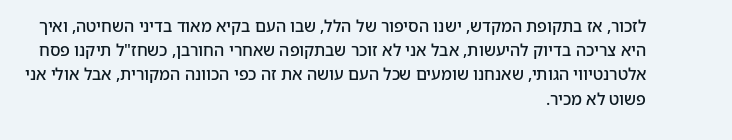לזכור, אז בתקופת המקדש, ישנו הסיפור של הלל, שבו העם בקיא מאוד בדיני השחיטה, ואיך היא צריכה בדיוק להיעשות, אבל אני לא זוכר שבתקופה שאחרי החורבן, כשחז"ל תיקנו פסח אלטרנטיווי הגותי, שאנחנו שומעים שכל העם עושה את זה כפי הכוונה המקורית, אבל אולי אני פשוט לא מכיר.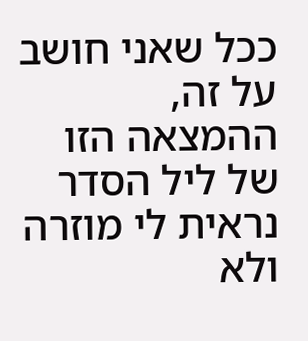ככל שאני חושב על זה, ההמצאה הזו של ליל הסדר נראית לי מוזרה ולא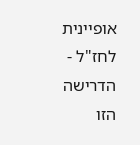אופיינית לחז"ל - הדרישה הזו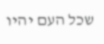שכל העם יהיו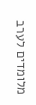מלומדים לערב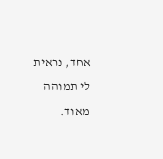אחד, נראית לי תמוהה מאוד.